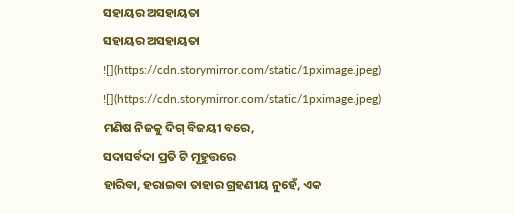ସହାୟର ଅସହାୟତା
ସହାୟର ଅସହାୟତା
![](https://cdn.storymirror.com/static/1pximage.jpeg)
![](https://cdn.storymirror.com/static/1pximage.jpeg)
ମଣିଷ ନିଜକୁ ଦିଗ୍ ବିଜୟୀ ବରେ,
ସଦାସର୍ବଦା ପ୍ରତି ଟି ମୂହୁତ୍ତରେ
ହାରିବା, ହରାଇବା ତାହାର ଗ୍ରହଣୀୟ ନୁହେଁ, ଏକ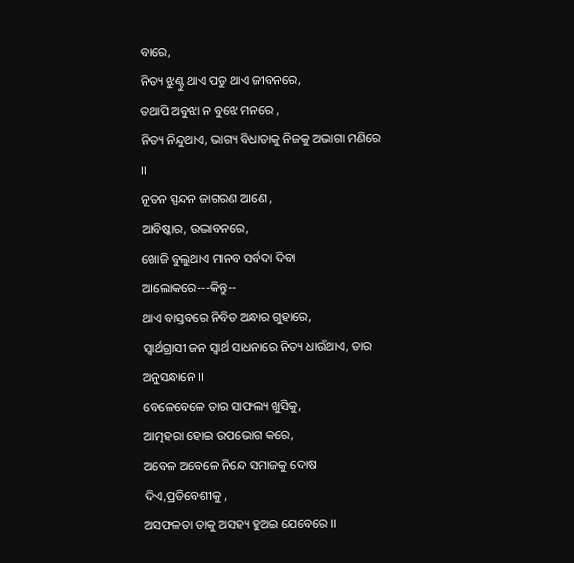ବାରେ,
ନିତ୍ୟ ଝୁଣ୍ଟୁ ଥାଏ ପଡୁ ଥାଏ ଜୀବନରେ,
ତଥାପି ଅବୁଝା ନ ବୁଝେ ମନରେ ,
ନିତ୍ୟ ନିନ୍ଦୁଥାଏ, ଭାଗ୍ୟ ବିଧାତାକୁ ନିଜକୁ ଅଭାଗା ମଣିରେ ।।
ନୂତନ ସ୍ପନ୍ଦନ ଜାଗରଣ ଆଣେ ,
ଆବିଷ୍କାର, ଉଦ୍ଭାବନରେ,
ଖୋଜି ବୁଲୁଥାଏ ମାନବ ସର୍ବଦା ଦିବା ଆଲୋକରେ---କିନ୍ତୁ--
ଥାଏ ବାସ୍ତବରେ ନିବିଡ ଅନ୍ଧାର ଗୁହାରେ,
ସ୍ୱାର୍ଥଗ୍ରାସୀ ଜନ ସ୍ୱାର୍ଥ ସାଧନାରେ ନିତ୍ୟ ଧାଉଁଥାଏ, ତାର ଅନୁସନ୍ଧାନେ ।।
ବେଳେବେଳେ ତାର ସାଫଲ୍ୟ ଖୁସିକୁ,
ଆତ୍ମହରା ହୋଇ ଉପଭୋଗ କରେ,
ଅବେଳ ଅବେଳେ ନିନ୍ଦେ ସମାଜକୁ ଦୋଷ ଦିଏ,ପ୍ରତିବେଶୀକୁ ,
ଅସଫଳତା ତାକୁ ଅସହ୍ୟ ହୁଅଇ ଯେବେରେ ।।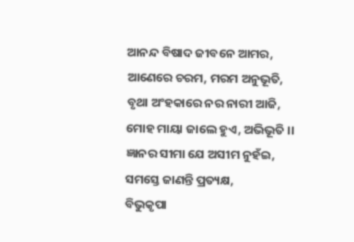ଆନନ୍ଦ ବିଷାଦ ଜୀବନେ ଆମର,
ଆଣେରେ ଚରମ, ମରମ ଅନୁଭୂତି,
ବୃଥା ଅଂହକାରେ ନର ନାରୀ ଆଜି,
ମୋହ ମାୟା ଜାଲେ ହୁଏ, ଅଭିଭୂତି ।।
ଜ୍ଞାନର ସୀମା ଯେ ଅସୀମ ନୁହଁଇ,
ସମସ୍ତେ ଜାଣନ୍ତି ପ୍ରତ୍ୟକ୍ଷ,
ବିଭୁକୃପା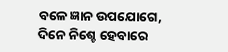ବଳେ ଜ୍ଞାନ ଉପଯୋଗେ,
ଦିନେ ନିଶ୍ଚେ ହେବାରେ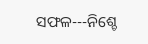ସଫଳ---ନିଶ୍ଚେ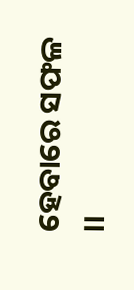ହେବାରେ ସଫଳ ।।